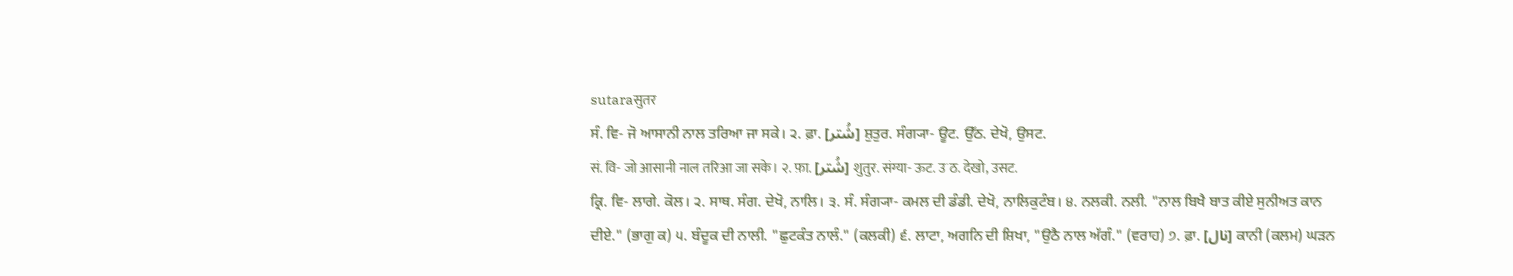sutaraसुतर
ਸੰ. ਵਿ- ਜੋ ਆਸਾਨੀ ਨਾਲ ਤਰਿਆ ਜਾ ਸਕੇ। ੨. ਫ਼ਾ. [شُتر] ਸ਼ੁਤੁਰ. ਸੰਗ੍ਯਾ- ਊਟ. ਉੱਠ. ਦੇਖੋ, ਉਸਟ.
सं. वि- जो आसानी नाल तरिआ जा सके। २. फ़ा. [شُتر] शुतुर. संग्या- ऊट. उॱठ. देखो, उसट.
ਕ੍ਰਿ. ਵਿ- ਲਾਗੇ. ਕੋਲ। ੨. ਸਾਥ. ਸੰਗ. ਦੇਖੋ, ਨਾਲਿ। ੩. ਸੰ. ਸੰਗ੍ਯਾ- ਕਮਲ ਦੀ ਡੰਡੀ. ਦੇਖੋ, ਨਾਲਿਕੁਟੰਬ। ੪. ਨਲਕੀ. ਨਲੀ. "ਨਾਲ ਬਿਖੈ ਬਾਤ ਕੀਏ ਸੁਨੀਅਤ ਕਾਨ ਦੀਏ." (ਭਾਗੁ ਕ) ੫. ਬੰਦੂਕ ਦੀ ਨਾਲੀ. "ਛੁਟਕੰਤ ਨਾਲੰ." (ਕਲਕੀ) ੬. ਲਾਟਾ, ਅਗਨਿ ਦੀ ਸ਼ਿਖਾ, "ਉਠੈ ਨਾਲ ਅੱਗੰ." (ਵਰਾਹ) ੭. ਫ਼ਾ. [نال] ਕਾਨੀ (ਕਲਮ) ਘੜਨ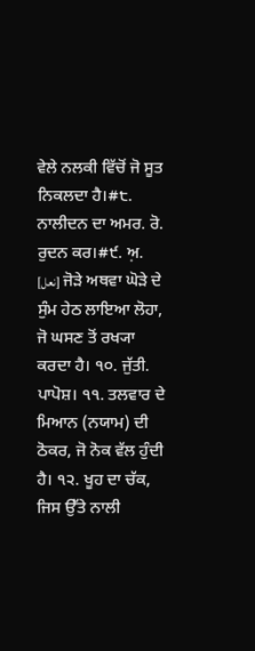ਵੇਲੇ ਨਲਕੀ ਵਿੱਚੋਂ ਜੋ ਸੂਤ ਨਿਕਲਦਾ ਹੈ।#੮. ਨਾਲੀਦਨ ਦਾ ਅਮਰ. ਰੋ. ਰੁਦਨ ਕਰ।#੯. ਅ਼. [نعل] ਜੋੜੇ ਅਥਵਾ ਘੋੜੇ ਦੇ ਸੁੰਮ ਹੇਠ ਲਾਇਆ ਲੋਹਾ, ਜੋ ਘਸਣ ਤੋਂ ਰਖ੍ਯਾ ਕਰਦਾ ਹੈ। ੧੦. ਜੁੱਤੀ. ਪਾਪੋਸ਼। ੧੧. ਤਲਵਾਰ ਦੇ ਮਿਆਨ (ਨਯਾਮ) ਦੀ ਠੋਕਰ, ਜੋ ਨੋਕ ਵੱਲ ਹੁੰਦੀ ਹੈ। ੧੨. ਖੂਹ ਦਾ ਚੱਕ, ਜਿਸ ਉੱਤੇ ਨਾਲੀ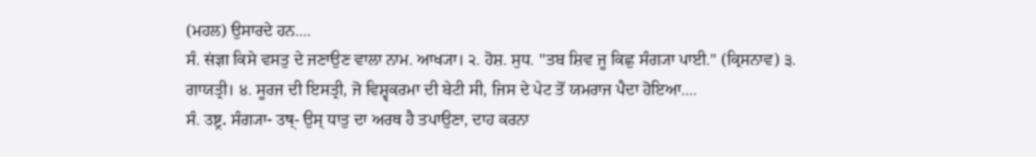(ਮਹਲ) ਉਸਾਰਦੇ ਹਨ....
ਸੰ. संज्ञा ਕਿਸੇ ਵਸਤੁ ਦੇ ਜਣਾਉਣ ਵਾਲਾ ਨਾਮ. ਆਖ੍ਯਾ। ੨. ਹੋਸ਼. ਸੁਧ. "ਤਬ ਸ਼ਿਵ ਜੂ ਕਿਛੁ ਸੰਗ੍ਯਾ ਪਾਈ." (ਕ੍ਰਿਸਨਾਵ) ੩. ਗਾਯਤ੍ਰੀ। ੪. ਸੂਰਜ ਦੀ ਇਸਤ੍ਰੀ, ਜੋ ਵਿਸ਼੍ਵਕਰਮਾ ਦੀ ਬੇਟੀ ਸੀ, ਜਿਸ ਦੇ ਪੇਟ ਤੋਂ ਯਮਰਾਜ ਪੈਦਾ ਹੋਇਆ....
ਸੰ. उष्ट्र. ਸੰਗ੍ਯਾ- उष्- ਉਸ੍ ਧਾਤੁ ਦਾ ਅਰਥ ਹੈ ਤਪਾਉਣਾ, ਦਾਹ ਕਰਨਾ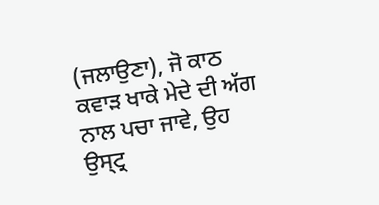(ਜਲਾਉਣਾ), ਜੋ ਕਾਠ ਕਵਾੜ ਖਾਕੇ ਮੇਦੇ ਦੀ ਅੱਗ ਨਾਲ ਪਚਾ ਜਾਵੇ, ਉਹ ਉਸ੍ਟ੍ਰ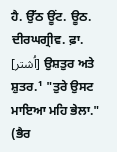ਹੈ. ਉੱਠ ਊਂਟ. ਊਠ. ਦੀਰਘਗ੍ਰੀਵ. ਫ਼ਾ. [اُشتر] ਉਸ਼ਤੁਰ ਅਤੇ ਸ਼ੁਤਰ.¹ "ਤੁਰੇ ਉਸਟ ਮਾਇਆ ਮਹਿ ਭੇਲਾ." (ਭੈਰ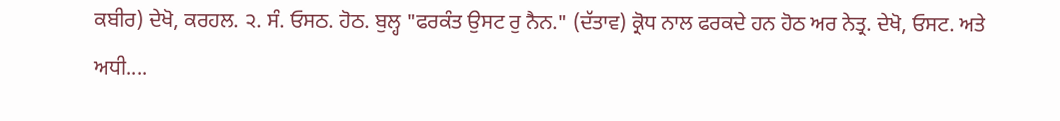ਕਬੀਰ) ਦੇਖੋ, ਕਰਹਲ. ੨. ਸੰ. ਓਸਠ. ਹੋਠ. ਬੁਲ੍ਹ "ਫਰਕੰਤ ਉਸਟ ਰੁ ਨੈਨ." (ਦੱਤਾਵ) ਕ੍ਰੋਧ ਨਾਲ ਫਰਕਦੇ ਹਨ ਹੋਠ ਅਰ ਨੇਤ੍ਰ. ਦੇਖੋ, ਓਸਟ. ਅਤੇ ਅਧੀ....